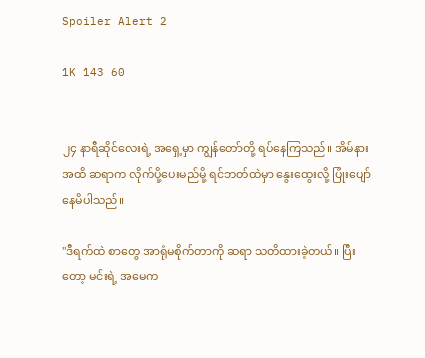Spoiler Alert 2

1K 143 60


၂၄ နာရီဆိုင်လေးရဲ့ အရှေ့မှာ ကျွန်တော်တို့ ရပ်နေကြသည်။ အိမ်နားအထိ ဆရာက လိုက်ပို့ပေးမည်မို့ ရင်ဘတ်ထဲမှာ နွေးထွေးလို့ ပြုံးပျော်နေမိပါသည်။

"ဒီရက်ထဲ စာတွေ အာရုံမစိုက်တာကို ဆရာ သတိထားခဲ့တယ်။ ပြီးတော့ မင်းရဲ့ အမေက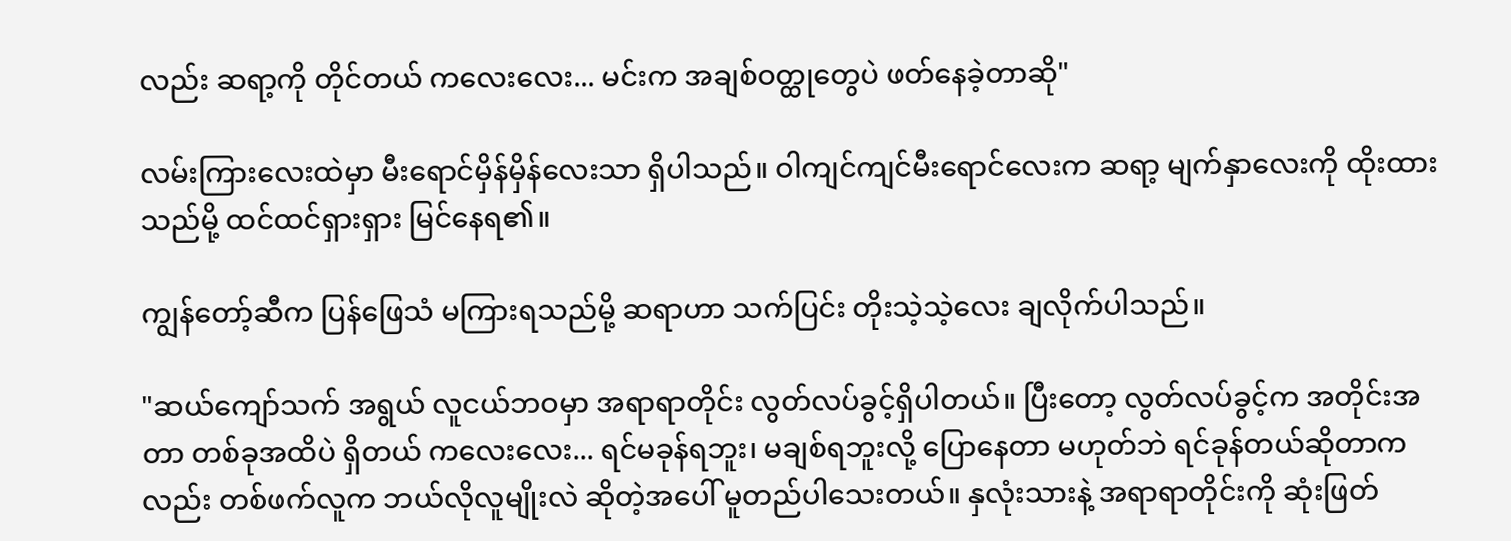လည်း ဆရာ့ကို တိုင်တယ် ကလေးလေး... မင်းက အချစ်ဝတ္ထုတွေပဲ ဖတ်နေခဲ့တာဆို"

လမ်းကြားလေးထဲမှာ မီးရောင်မှိန်မှိန်လေးသာ ရှိပါသည်။ ဝါကျင်ကျင်မီးရောင်လေးက ဆရာ့ မျက်နှာလေးကို ထိုးထားသည်မို့ ထင်ထင်ရှားရှား မြင်နေရ၏။

ကျွန်တော့်ဆီက ပြန်ဖြေသံ မကြားရသည်မို့ ဆရာဟာ သက်ပြင်း တိုးသဲ့သဲ့လေး ချလိုက်ပါသည်။

"ဆယ်ကျော်သက် အရွယ် လူငယ်ဘဝမှာ အရာရာတိုင်း လွတ်လပ်ခွင့်ရှိပါတယ်။ ပြီးတော့ လွတ်လပ်ခွင့်က အတိုင်းအတာ တစ်ခုအထိပဲ ရှိတယ် ကလေးလေး... ရင်မခုန်ရဘူး၊ မချစ်ရဘူးလို့ ပြောနေတာ မဟုတ်ဘဲ ရင်ခုန်တယ်ဆိုတာကလည်း တစ်ဖက်လူက ဘယ်လိုလူမျိုးလဲ ဆိုတဲ့အပေါ် မူတည်ပါသေးတယ်။ နှလုံးသားနဲ့ အရာရာတိုင်းကို ဆုံးဖြတ်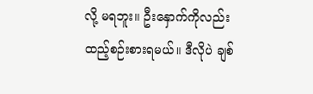လို့ မရဘူး။ ဦးနှောက်ကိုလည်း ထည့်စဉ်းစားရမယ်။ ဒီလိုပဲ ချစ်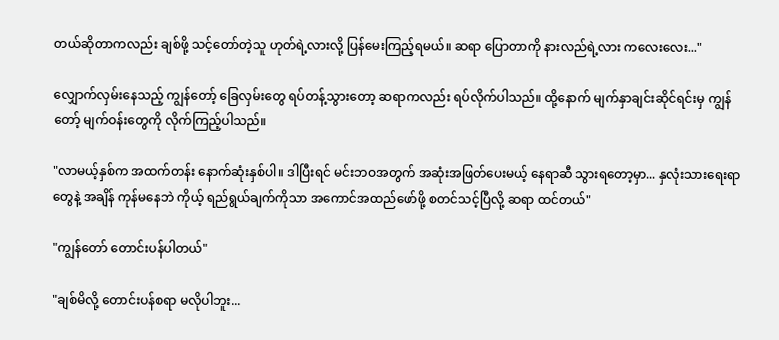တယ်ဆိုတာကလည်း ချစ်ဖို့ သင့်တော်တဲ့သူ ဟုတ်ရဲ့လားလို့ ပြန်မေးကြည့်ရမယ်။ ဆရာ ပြောတာကို နားလည်ရဲ့လား ကလေးလေး..."

လျှောက်လှမ်းနေသည့် ကျွန်တော့် ခြေလှမ်းတွေ ရပ်တန့်သွားတော့ ဆရာကလည်း ရပ်လိုက်ပါသည်။ ထို့နောက် မျက်နှာချင်းဆိုင်ရင်းမှ ကျွန်တော့် မျက်ဝန်းတွေကို လိုက်ကြည့်ပါသည်။

"လာမယ့်နှစ်က အထက်တန်း နောက်ဆုံးနှစ်ပါ။ ဒါပြီးရင် မင်းဘဝအတွက် အဆုံးအဖြတ်ပေးမယ့် နေရာဆီ သွားရတော့မှာ... နှလုံးသားရေးရာတွေနဲ့ အချိန် ကုန်မနေဘဲ ကိုယ့် ရည်ရွယ်ချက်ကိုသာ အကောင်အထည်ဖော်ဖို့ စတင်သင့်ပြီလို့ ဆရာ ထင်တယ်"

"ကျွန်တော် တောင်းပန်ပါတယ်"

"ချစ်မိလို့ တောင်းပန်စရာ မလိုပါဘူး...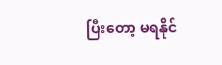ပြီးတော့ မရနိုင်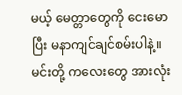မယ့် မေတ္တာတွေကို ငေးမောပြီး မနာကျင်ချင်စမ်းပါနဲ့။ မင်းတို့ ကလေးတွေ အားလုံး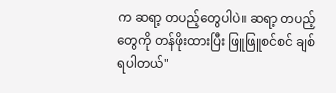က ဆရာ့ တပည့်တွေပါပဲ။ ဆရာ့ တပည့်တွေကို တန်ဖိုးထားပြီး ဖြူဖြူစင်စင် ချစ်ရပါတယ်"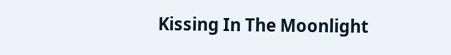Kissing In The Moonlight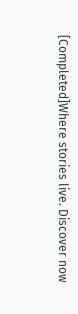[Completed]Where stories live. Discover now